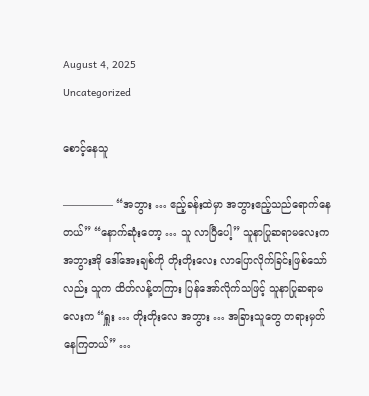August 4, 2025
Uncategorized

စောင့်နေသူ

————— “အဘွား … ဧည့်ခန်းထဲမှာ အဘွားဧည့်သည်ရောက်နေတယ်” “နောက်ဆုံးတော့ … သူ လာပြီပေါ့” သူနာပြုဆရာမလေးက အဘွားအို ဒေါ်အေးချစ်ကို တိုးတိုးလေး လာပြောလိုက်ခြင်းဖြစ်သော်လည်း သူက ထိတ်လန့်တကြား ပြန်အော်လိုက်သဖြင့် သူနာပြုဆရာမလေးက “ရှူး … တိုးတိုးလေ အဘွား … အခြားသူတွေ တရားမှတ်နေကြတယ်” …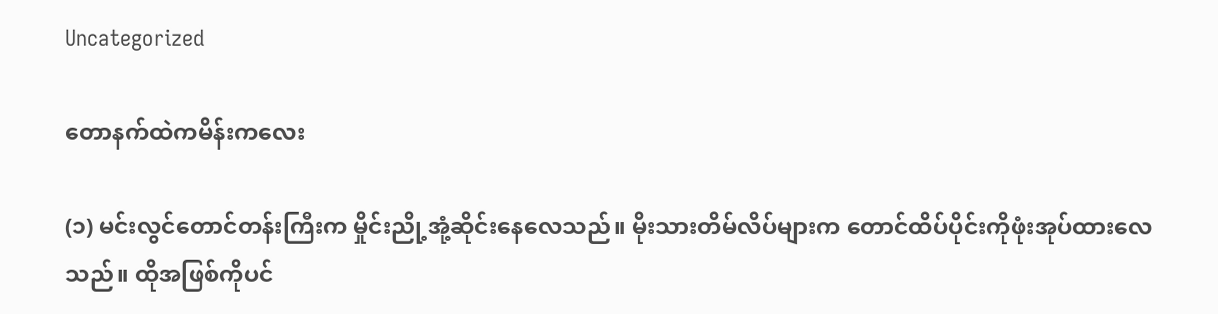Uncategorized

တောနက်ထဲကမိန်းကလေး

(၁) မင်းလွင်တောင်တန်းကြီးက မှိုင်းညို့အုံ့ဆိုင်းနေလေသည်။ မိုးသားတိမ်လိပ်များက တောင်ထိပ်ပိုင်းကိုဖုံးအုပ်ထားလေသည်။ ထိုအဖြစ်ကိုပင်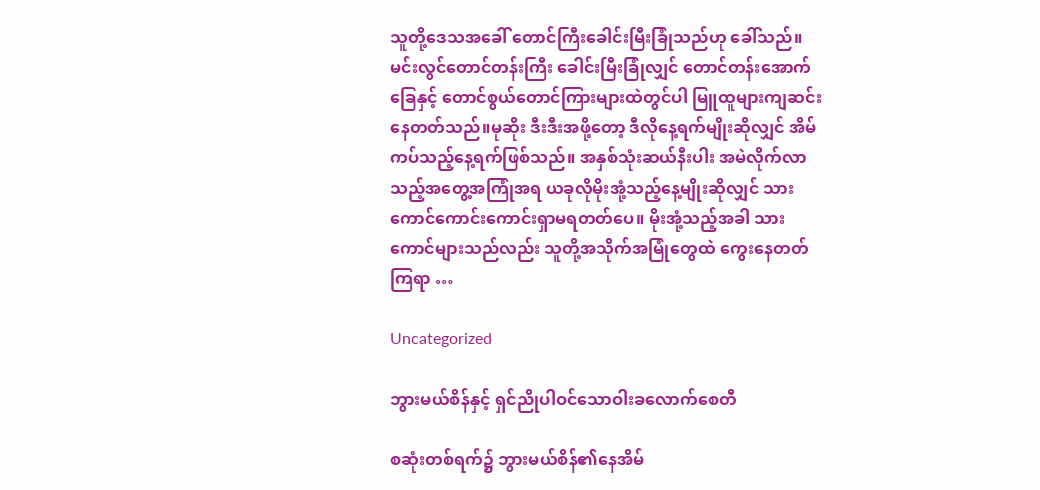သူတို့ဒေသအခေါ် တောင်ကြီးခေါင်းမြီးခြုံသည်ဟု ခေါ်သည်။ မင်းလွင်တောင်တန်းကြီး ခေါင်းမြီးခြုံလျှင် တောင်တန်းအောက်ခြေနှင့် တောင်စွယ်တောင်ကြားများထဲတွင်ပါ မြူထူများကျဆင်းနေတတ်သည်။မုဆိုး ဒီးဒီးအဖို့တော့ ဒီလိုနေ့ရက်မျိုးဆိုလျှင် အိမ်ကပ်သည့်နေ့ရက်ဖြစ်သည်။ အနှစ်သုံးဆယ်နီးပါး အမဲလိုက်လာသည့်အတွေ့အကြုံအရ ယခုလိုမိုးအုံ့သည့်နေ့မျိုးဆိုလျှင် သားကောင်ကောင်းကောင်းရှာမရတတ်ပေ။ မိုးအုံ့သည့်အခါ သားကောင်များသည်လည်း သူတို့အသိုက်အမြုံတွေထဲ ကွေးနေတတ်ကြရာ …

Uncategorized

ဘွားမယ်စိန်နှင့် ရှင်ညိုပါဝင်သောဝါးခလောက်စေတီ

စဆုံးတစ်ရက်၌ ဘွားမယ်စိန်၏နေအိမ်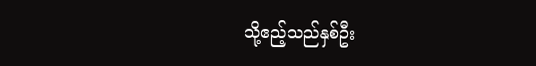သို့ဧည့်သည်နှစ်ဦး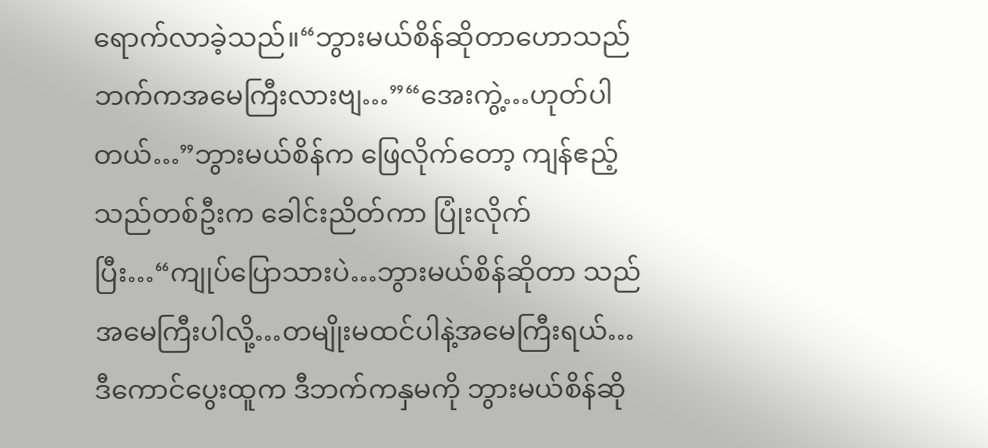ရောက်လာခဲ့သည်။“ဘွားမယ်စိန်ဆိုတာဟောသည်ဘက်ကအမေကြီးလားဗျ…”“အေးကွဲ့…ဟုတ်ပါတယ်…”ဘွားမယ်စိန်က ဖြေလိုက်တော့ ကျန်ဧည့်သည်တစ်ဦးက ခေါင်းညိတ်ကာ ပြုံးလိုက်ပြီး…“ကျုပ်ပြောသားပဲ…ဘွားမယ်စိန်ဆိုတာ သည်အမေကြီးပါလို့…တမျိုးမထင်ပါနဲ့အမေကြီးရယ်…ဒီကောင်ပွေးထူက ဒီဘက်ကနှမကို ဘွားမယ်စိန်ဆို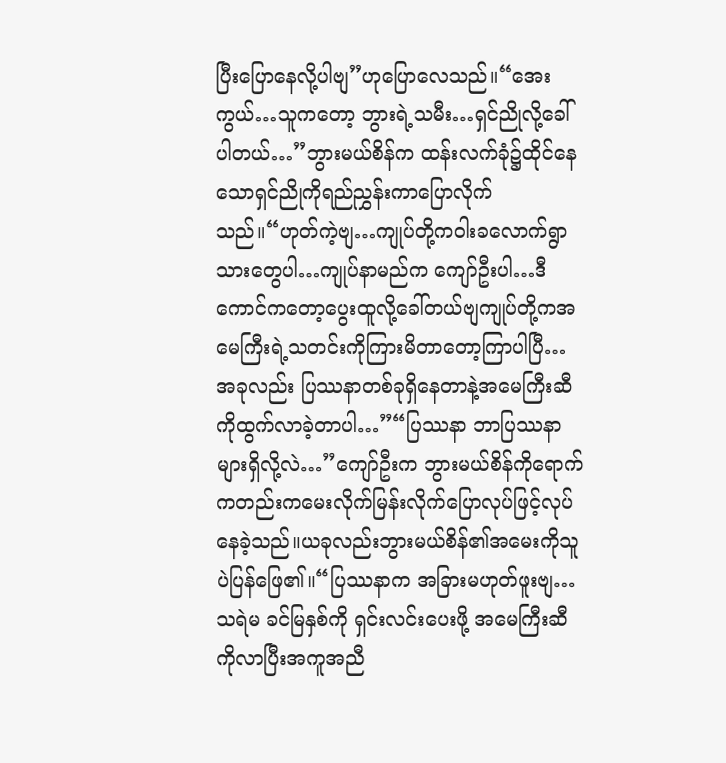ပြီးပြောနေလို့ပါဗျ”ဟုပြောလေသည်။“အေးကွယ်…သူကတော့ ဘွားရဲ့သမီး…ရှင်ညိုလို့ခေါ်ပါတယ်…”ဘွားမယ်စိန်က ထန်းလက်ခုံ၌ထိုင်နေသောရှင်ညိုကိုရည်ညွှန်းကာပြောလိုက်သည်။“ဟုတ်ကဲ့ဗျ…ကျုပ်တို့ကဝါးခလောက်ရွာသားတွေပါ…ကျုပ်နာမည်က ကျော်ဦးပါ…ဒီကောင်ကတော့ပွေးထူလို့ခေါ်တယ်ဗျကျုပ်တို့ကအမေကြီးရဲ့သတင်းကိုကြားမိတာတော့ကြာပါပြီ…အခုလည်း ပြဿနာတစ်ခုရှိနေတာနဲ့အမေကြီးဆီကိုထွက်လာခဲ့တာပါ…”“ပြဿနာ ဘာပြဿနာများရှိလို့လဲ…”ကျော်ဦးက ဘွားမယ်စိန်ကိုရောက်ကတည်းကမေးလိုက်မြန်းလိုက်ပြောလုပ်ဖြင့်လုပ်နေခဲ့သည်။ယခုလည်းဘွားမယ်စိန်၏အမေးကိုသူပဲပြန်ဖြေ၏။“ပြဿနာက အခြားမဟုတ်ဖူးဗျ…သရဲမ ခင်မြနှစ်ကို ရှင်းလင်းပေးဖို့ အမေကြီးဆီကိုလာပြီးအကူအညီ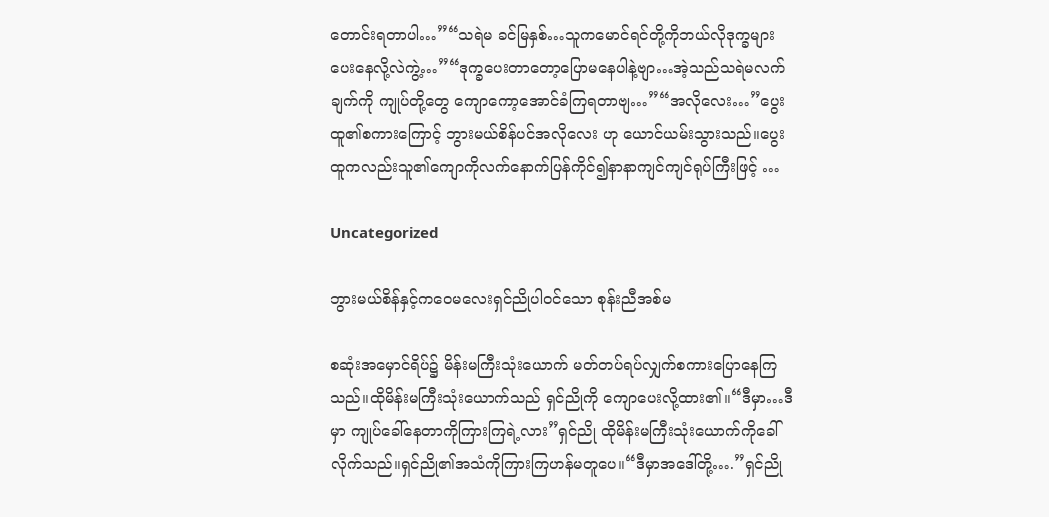တောင်းရတာပါ…”“သရဲမ ခင်မြနှစ်…သူကမောင်ရင်တို့ကိုဘယ်လိုဒုက္ခများပေးနေလို့လဲကွဲ့…”“ဒုက္ခပေးတာတော့ပြောမနေပါနဲ့ဗျာ…အဲ့သည်သရဲမလက်ချက်ကို ကျုပ်တို့တွေ ကျောကော့အောင်ခံကြရတာဗျ…”“အလိုလေး…”ပွေးထူ၏စကားကြောင့် ဘွားမယ်စိန်ပင်အလိုလေး ဟု ယောင်ယမ်းသွားသည်။ပွေးထူကလည်းသူ၏ကျောကိုလက်နောက်ပြန်ကိုင်၍နာနာကျင်ကျင်ရုပ်ကြီးဖြင့် …

Uncategorized

ဘွားမယ်စိန်နှင့်ကဝေမလေးရှင်ညိုပါဝင်သော စုန်းညီအစ်မ

စဆုံးအမှောင်ရိပ်၌ မိန်းမကြီးသုံးယောက် မတ်တပ်ရပ်လျှက်စကားပြောနေကြသည်။ထိုမိန်းမကြီးသုံးယောက်သည် ရှင်ညိုကို ကျောပေးလို့ထား၏။“ဒီမှာ…ဒီမှာ ကျုပ်ခေါ်နေတာကိုကြားကြရဲ့လား”ရှင်ညို ထိုမိန်းမကြီးသုံးယောက်ကိုခေါ်လိုက်သည်။ရှင်ညို၏အသံကိုကြားကြဟန်မတူပေ။“ဒီမှာအဒေါ်တို့….”ရှင်ညို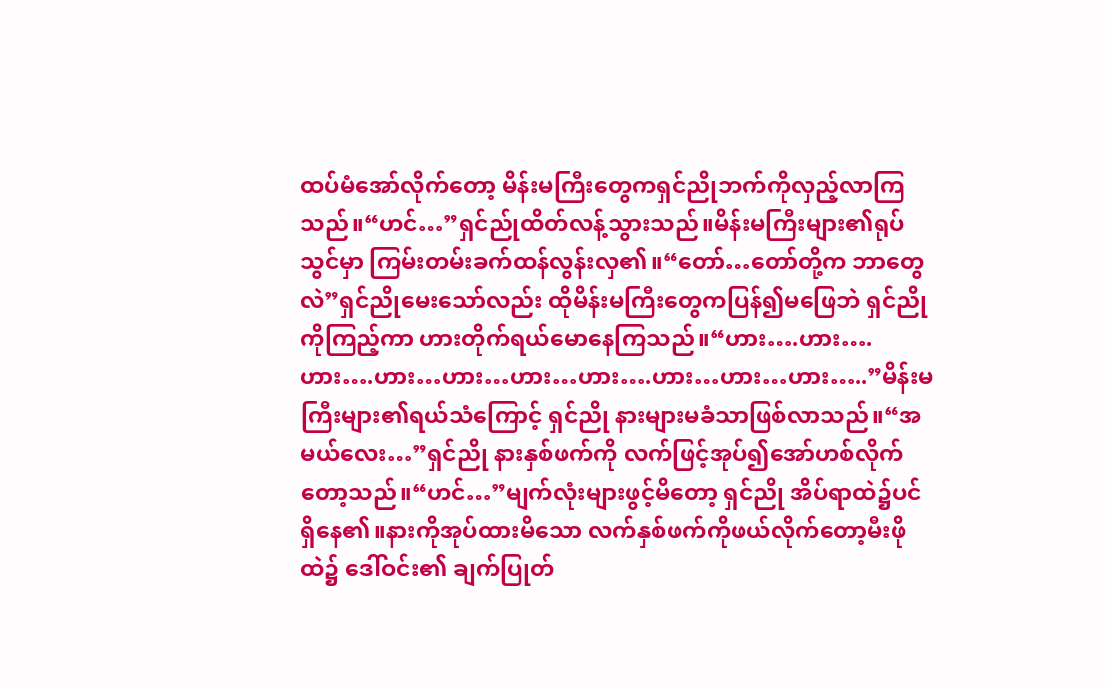ထပ်မံအော်လိုက်တော့ မိန်းမကြီးတွေကရှင်ညိုဘက်ကိုလှည့်လာကြသည်။“ဟင်…”ရှင်ည်ုထိတ်လန့်သွားသည်။မိန်းမကြီးများ၏ရုပ်သွင်မှာ ကြမ်းတမ်းခက်ထန်လွန်းလှ၏။“တော်…တော်တို့က ဘာတွေလဲ”ရှင်ညိုမေးသော်လည်း ထိုမိန်းမကြီးတွေကပြန်၍မဖြေဘဲ ရှင်ညိုကိုကြည့်ကာ ဟားတိုက်ရယ်မောနေကြသည်။“ဟား….ဟား….ဟား….ဟား…ဟား…ဟား…ဟား….ဟား…ဟား…ဟား…..”မိန်းမကြီးများ၏ရယ်သံကြောင့် ရှင်ညို နားများမခံသာဖြစ်လာသည်။“အမယ်လေး…”ရှင်ညို နားနှစ်ဖက်ကို လက်ဖြင့်အုပ်၍အော်ဟစ်လိုက်တော့သည်။“ဟင်…”မျက်လုံးများဖွင့်မိတော့ ရှင်ညို အိပ်ရာထဲ၌ပင်ရှိနေ၏။နားကိုအုပ်ထားမိသော လက်နှစ်ဖက်ကိုဖယ်လိုက်တော့မီးဖိုထဲ၌ ဒေါ်ဝင်း၏ ချက်ပြုတ်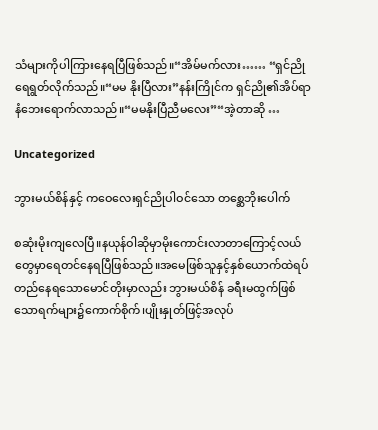သံများကိုပါကြားနေရပြီဖြစ်သည်။“အိမ်မက်လား…… “ရှင်ညိုရေရွတ်လိုက်သည်။“မမ နိုးပြီလား”နန်းကြိုင်က ရှင်ညို၏အိပ်ရာနံဘေးရောက်လာသည်။“မမနိုးပြီညီမလေး”“အဲ့တာဆို …

Uncategorized

ဘွားမယ်စိန်နှင့် ကဝေလေးရှင်ညိုပါဝင်သော တစ္ဆေဘိုးပေါက်

စဆုံးမိုးကျလေပြီ။နယုန်ဝါဆိုမှာမိုးကောင်းလာတာကြောင့်လယ်တွေမှာရေတင်နေရပြီဖြစ်သည်။အမေဖြစ်သူနှင့်နှစ်ယောက်ထဲရပ်တည်နေရသောမောင်တိုးမှာလည်း ဘွားမယ်စိန် ခရီးမထွက်ဖြစ်သောရက်များ၌ကောက်စိုက်၊ပျိုးနှုတ်ဖြင့်အလုပ်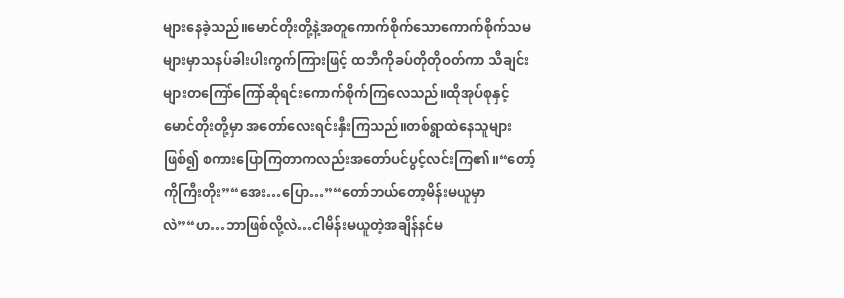များနေခဲ့သည်။မောင်တိုးတို့နဲ့အတူကောက်စိုက်သောကောက်စိုက်သမများမှာသနပ်ခါးပါးကွက်ကြားဖြင့် ထဘီကိုခပ်တိုတိုဝတ်ကာ သီချင်းများတကြော်ကြော်ဆိုရင်းကောက်စိုက်ကြလေသည်။ထိုအုပ်စုနှင့်မောင်တိုးတို့မှာ အတော်လေးရင်းနှီးကြသည်။တစ်ရွာထဲနေသူများဖြစ်၍ စကားပြောကြတာကလည်းအတော်ပင်ပွင့်လင်းကြ၏။“တော့်ကိုကြီးတိုး”“အေး…ပြော…”“တော်ဘယ်တော့မိန်းမယူမှာလဲ”“ဟ…ဘာဖြစ်လို့လဲ…ငါမိန်းမယူတဲ့အချိန်နင်မ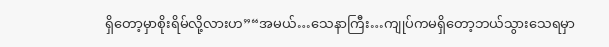ရှိတော့မှာစိုးရိမ်လို့လားဟ”“အမယ်…သေနာကြီး…ကျုပ်ကမရှိတော့ဘယ်သွားသေရမှာ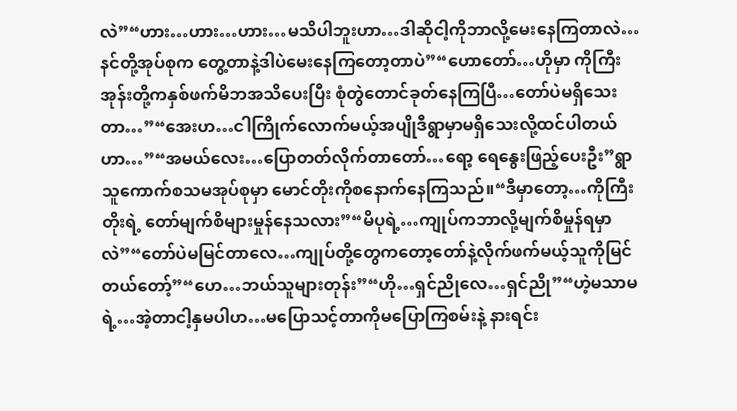လဲ”“ဟား…ဟား…ဟား…မသိပါဘူးဟာ…ဒါဆိုငါ့ကိုဘာလို့မေးနေကြတာလဲ…နင်တို့အုပ်စုက တွေ့တာနဲ့ဒါပဲမေးနေကြတော့တာပဲ”“ဟောတော်…ဟိုမှာ ကိုကြီးအုန်းတို့ကနှစ်ဖက်မိဘအသိပေးပြီး စုံတွဲတောင်ခုတ်နေကြပြီ…တော်ပဲမရှိသေးတာ…”“အေးဟ…ငါကြိုက်လောက်မယ့်အပျိုဒီရွာမှာမရှိသေးလို့ထင်ပါတယ်ဟာ…”“အမယ်လေး…ပြောတတ်လိုက်တာတော်…ရော့ ရေနွေးဖြည့်ပေးဦး”ရွာသူကောက်စသမအုပ်စုမှာ မောင်တိုးကိုစနောက်နေကြသည်။“ဒီမှာတော့…ကိုကြီးတိုးရဲ့ တော်မျက်စိများမှုန်နေသလား”“မိပုရဲ့…ကျုပ်ကဘာလို့မျက်စိမှုန်ရမှာလဲ”“တော်ပဲမမြင်တာလေ…ကျုပ်တို့တွေကတော့တော်နဲ့လိုက်ဖက်မယ့်သူကိုမြင်တယ်တော့်”“ဟေ…ဘယ်သူများတုန်း”“ဟို…ရှင်ညိုလေ…ရှင်ညို”“ဟဲ့မသာမရဲ့…အဲ့တာငါ့နှမပါဟ…မပြောသင့်တာကိုမပြောကြစမ်းနဲ့ နားရင်း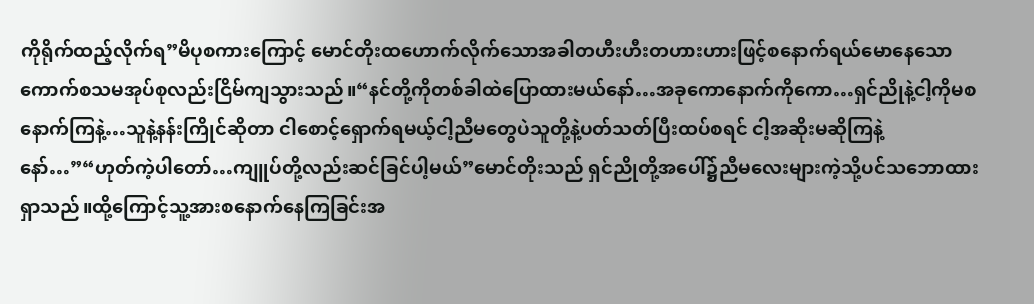ကိုရိုက်ထည့်လိုက်ရ”မိပုစကားကြောင့် မောင်တိုးထဟောက်လိုက်သောအခါတဟီးဟီးတဟားဟားဖြင့်စနောက်ရယ်မောနေသောကောက်စသမအုပ်စုလည်းငြိမ်ကျသွားသည်။“နင်တို့ကိုတစ်ခါထဲပြောထားမယ်နော်…အခုကောနောက်ကိုကော…ရှင်ညိုနဲ့ငါ့ကိုမစနောက်ကြနဲ့…သူနဲ့နန်းကြိုင်ဆိုတာ ငါစောင့်ရှောက်ရမယ့်ငါ့ညီမတွေပဲသူတို့နဲ့ပတ်သတ်ပြီးထပ်စရင် ငါ့အဆိုးမဆိုကြနဲ့နော်…”“ဟုတ်ကဲ့ပါတော်…ကျူပ်တို့လည်းဆင်ခြင်ပါ့မယ်”မောင်တိုးသည် ရှင်ညိုတို့အပေါ်၌ညီမလေးများကဲ့သို့ပင်သဘောထားရှာသည်။ထို့ကြောင့်သူ့အားစနောက်နေကြခြင်းအ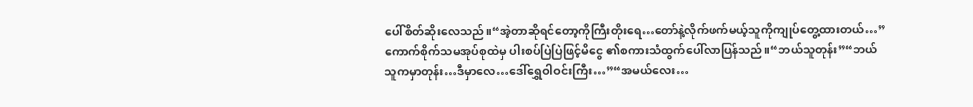ပေါ်စိတ်ဆိုးလေသည်။“အဲ့တာဆိုရင်တော့ကိုကြီးတိုးရေ…တော်နဲ့လိုက်ဖက်မယ့်သူကိုကျုပ်တွေ့ထားတယ်…”ကောက်စိုက်သမအုပ်စုထဲမှ ပါးစပ်ပြဲပြဲဖြင့်မိငွေ ၏စကားသံထွက်ပေါ်လာပြန်သည်။“ဘယ်သူတုန်း”“ဘယ်သူကမှာတုန်း…ဒီမှာလေ…ဒေါ်ရွှေဝါဝင်းကြီး…”“အမယ်လေး…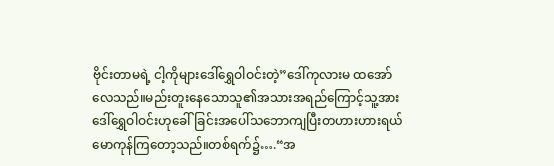ဗိုင်းတာမရဲ့ ငါ့ကိုများဒေါ်ရွှေဝါဝင်းတဲ့”ဒေါ်ကုလားမ ထအော်လေသည်။မည်းတူးနေသောသူ၏အသားအရည်ကြောင့်သူ့အားဒေါ်ရွှေဝါဝင်းဟုခေါ်ခြင်းအပေါ်သဘောကျပြီးတဟားဟားရယ်မောကုန်ကြတော့သည်။တစ်ရက်၌….“အ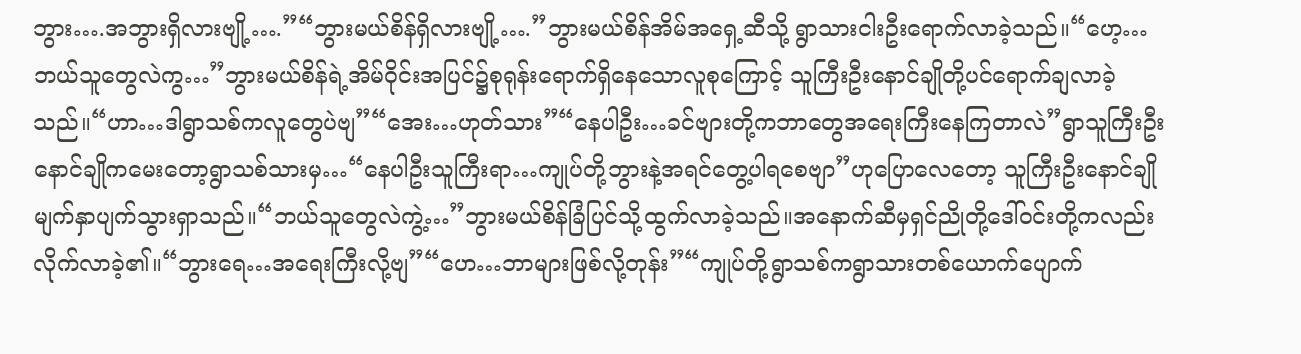ဘွား….အဘွားရှိလားဗျို့….”“ဘွားမယ်စိန်ရှိလားဗျို့….”ဘွားမယ်စိန်အိမ်အရှေ့ဆီသို့ ရွာသားငါးဦးရောက်လာခဲ့သည်။“ဟေ့…ဘယ်သူတွေလဲကွ…”ဘွားမယ်စိန်ရဲ့အိမ်ဝိုင်းအပြင်၌စုရုန်းရောက်ရှိနေသောလူစုကြောင့် သူကြီးဦးနောင်ချိုတို့ပင်ရောက်ချလာခဲ့သည်။“ဟာ…ဒါရွာသစ်ကလူတွေပဲဗျ”“အေး…ဟုတ်သား”“နေပါဦး…ခင်ဗျားတို့ကဘာတွေအရေးကြီးနေကြတာလဲ”ရွာသူကြီးဦးနောင်ချိုကမေးတော့ရွာသစ်သားမှ…“နေပါဦးသူကြီးရာ…ကျုပ်တို့ဘွားနဲ့အရင်တွေ့ပါရစေဗျာ”ဟုပြောလေတော့ သူကြီးဦးနောင်ချိုမျက်နှာပျက်သွားရှာသည်။“ဘယ်သူတွေလဲကွဲ့…”ဘွားမယ်စိန်ခြံပြင်သို့ထွက်လာခဲ့သည်။အနောက်ဆီမှရှင်ညိုတို့ဒေါ်ဝင်းတို့ကလည်းလိုက်လာခဲ့၏။“ဘွားရေ…အရေးကြီးလို့ဗျ”“ဟေ…ဘာများဖြစ်လို့တုန်း”“ကျုပ်တို့ရွာသစ်ကရွာသားတစ်ယောက်ပျောက်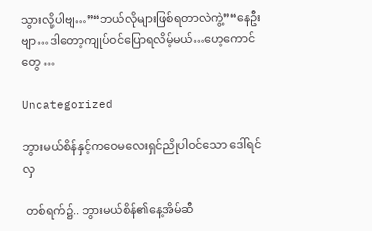သွားလို့ပါဗျ…”“ဘယ်လိုများဖြစ်ရတာလဲကွဲ့”“နေဦးဗျာ…ဒါတော့ကျုပ်ဝင်ပြောရလိမ့်မယ်…ဟေ့ကောင်တွေ …

Uncategorized

ဘွားမယ်စိန်နှင့်ကဝေမလေးရှင်ညိုပါဝင်သော ဒေါ်ရင်လှ

 တစ်ရက်၌.. ဘွားမယ်စိန်၏နေ့အိမ်ဆီ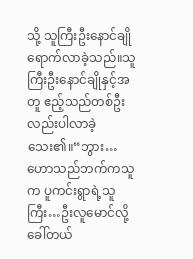သို့ သူကြီးဦးနောင်ချိုရောက်လာခဲ့သည်။သူကြီးဦးနောင်ချိုနှင့်အတူ ဧည့်သည်တစ်ဦးလည်းပါလာခဲ့သေး၏။“ဘွား…ဟောသည်ဘက်ကသူက ပူကင်းရွာရဲ့သူကြီး…ဦးလူမောင်လို့ခေါ်တယ်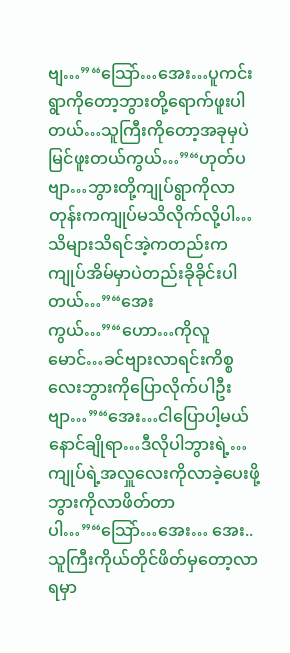ဗျ…”“သြော်…အေး…ပူကင်းရွာကိုတော့ဘွားတို့ရောက်ဖူးပါတယ်…သူကြီးကိုတော့အခုမှပဲမြင်ဖူးတယ်ကွယ်…”“ဟုတ်ပဗျာ…ဘွားတို့ကျုပ်ရွာကိုလာတုန်းကကျုပ်မသိလိုက်လို့ပါ…သိများသိရင်အဲ့ကတည်းကကျုပ်အိမ်မှာပဲတည်းခိုခိုင်းပါတယ်…”“အေးကွယ်…”“ဟော…ကိုလူမောင်…ခင်ဗျားလာရင်းကိစ္စလေးဘွားကိုပြောလိုက်ပါဦးဗျာ…”“အေး…ငါပြောပါ့မယ်နောင်ချိုရာ…ဒီလိုပါဘွားရဲ့…ကျုပ်ရဲ့အလှူလေးကိုလာခဲ့ပေးဖို့ ဘွားကိုလာဖိတ်တာပါ…”“သြော်…အေး… အေး.. သူကြီးကိုယ်တိုင်ဖိတ်မှတော့လာရမှာ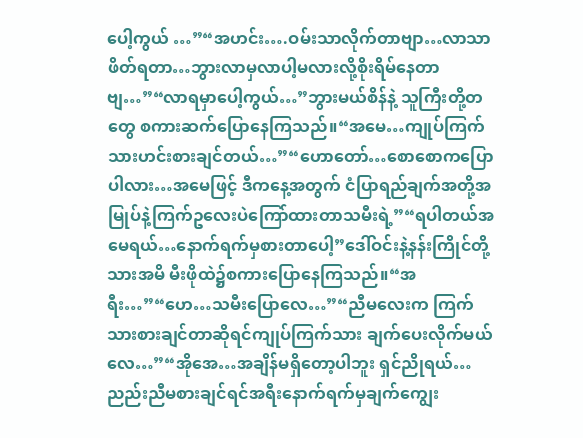ပေါ့ကွယ် …”“အဟင်း….ဝမ်းသာလိုက်တာဗျာ…လာသာဖိတ်ရတာ…ဘွားလာမှလာပါ့မလားလို့စိုးရိမ်နေတာဗျ…”“လာရမှာပေါ့ကွယ်…”ဘွားမယ်စိန်နဲ့ သူကြီးတို့တတွေ စကားဆက်ပြောနေကြသည်။“အမေ…ကျုပ်ကြက်သားဟင်းစားချင်တယ်…”“ဟောတော်…စောစောကပြောပါလား…အမေဖြင့် ဒီကနေ့အတွက် ငံပြာရည်ချက်အတို့အမြုပ်နဲ့ကြက်ဥလေးပဲကြော်ထားတာသမီးရဲ့”“ရပါတယ်အမေရယ်…နောက်ရက်မှစားတာပေါ့”ဒေါ်ဝင်းနဲ့နန်းကြိုင်တို့သားအမိ မီးဖိုထဲ၌စကားပြောနေကြသည်။“အရီး…”“ဟေ…သမီးပြောလေ…”“ညီမလေးက ကြက်သားစားချင်တာဆိုရင်ကျုပ်ကြက်သား ချက်ပေးလိုက်မယ်လေ…”“အိုအေ…အချိန်မရှိတော့ပါဘူး ရှင်ညိုရယ်…ညည်းညီမစားချင်ရင်အရီးနောက်ရက်မှချက်ကျွေး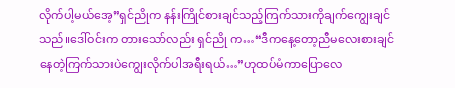လိုက်ပါ့မယ်အေ့”ရှင်ညိုက နန်းကြိုင်စားချင်သည့်ကြက်သားကိုချက်ကျွေးချင်သည်။ဒေါ်ဝင်းက တားသော်လည်း ရှင်ညို က…“ဒီကနေ့တော့ညီမလေးစားချင်နေတဲ့ကြက်သားပဲကျွေးလိုက်ပါအရီးရယ်…”ဟုထပ်မံကာပြောလေ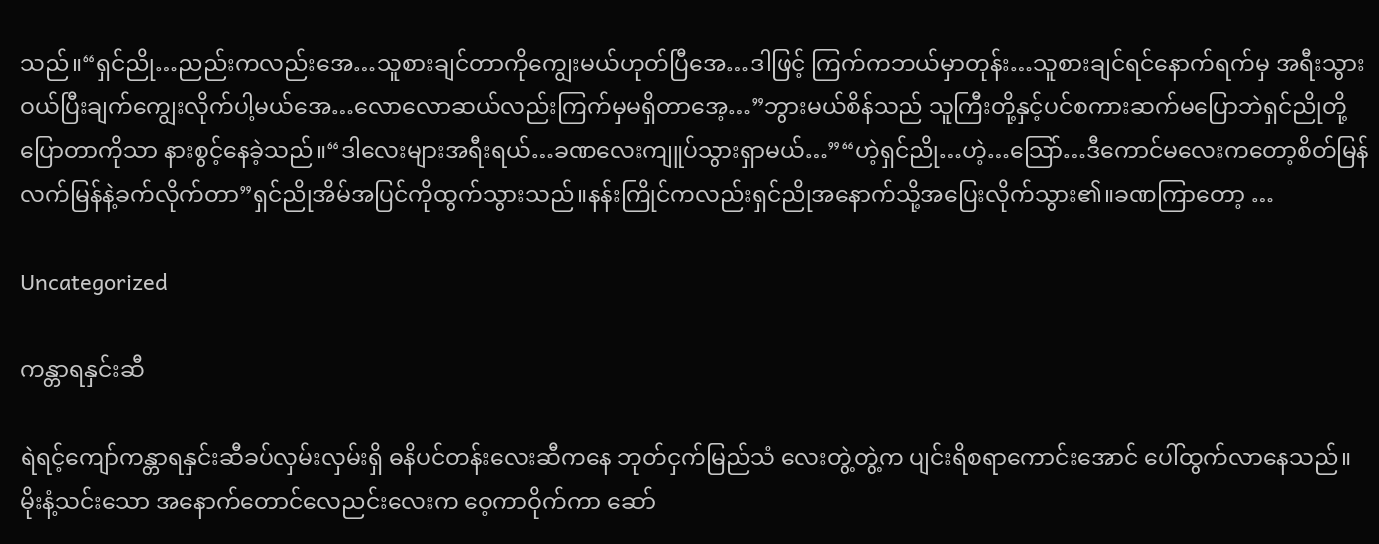သည်။“ရှင်ညို…ညည်းကလည်းအေ…သူစားချင်တာကိုကျွေးမယ်ဟုတ်ပြီအေ…ဒါဖြင့် ကြက်ကဘယ်မှာတုန်း…သူစားချင်ရင်နောက်ရက်မှ အရီးသွားဝယ်ပြီးချက်ကျွေးလိုက်ပါ့မယ်အေ…လောလောဆယ်လည်းကြက်မှမရှိတာအေ့…”ဘွားမယ်စိန်သည် သူကြီးတို့နှင့်ပင်စကားဆက်မပြောဘဲရှင်ညိုတို့ပြောတာကိုသာ နားစွင့်နေခဲ့သည်။“ဒါလေးများအရီးရယ်…ခဏလေးကျူပ်သွားရှာမယ်…”“ဟဲ့ရှင်ညို…ဟဲ့…သြော်…ဒီကောင်မလေးကတော့စိတ်မြန်လက်မြန်နဲ့ခက်လိုက်တာ”ရှင်ညိုအိမ်အပြင်ကိုထွက်သွားသည်။နန်းကြိုင်ကလည်းရှင်ညိုအနောက်သို့အပြေးလိုက်သွား၏။ခဏကြာတော့ …

Uncategorized

ကန္တာရနှင်းဆီ

ရဲရင့်ကျော်ကန္တာရနှင်းဆီခပ်လှမ်းလှမ်းရှိ ဓနိပင်တန်းလေးဆီကနေ ဘုတ်ငှက်မြည်သံ လေးတွဲ့တွဲ့က ပျင်းရိစရာကောင်းအောင် ပေါ်ထွက်လာနေသည်။မိုးနံ့သင်းသော အနောက်တောင်လေညင်းလေးက ဝေ့ကာဝိုက်ကာ ဆော်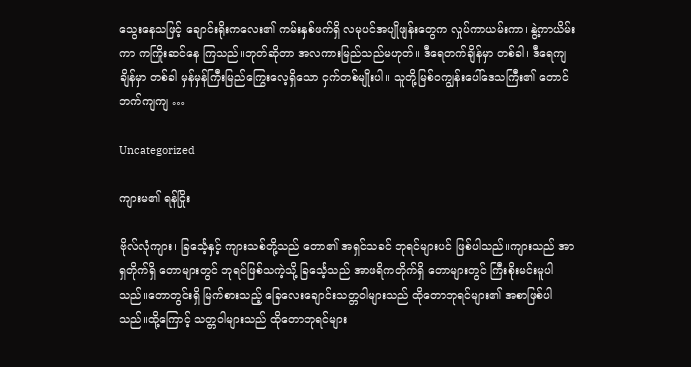သွေးနေသဖြင့် ချောင်းရိုးကလေး၏ ကမ်းနှစ်ဖက်ရှိ လမုပင်အပျိုဖျန်းတွေက လှုပ်ကာယမ်းကာ၊ နွဲ့ကာယိမ်းကာ ကကြိုးဆင်နေ ကြသည်။ဘုတ်ဆိုတာ အလကားမြည်သည်မဟုတ်။ ဒီရေတက်ချိန်မှာ တစ်ခါ၊ ဒီရေကျချိန်မှာ တစ်ခါ မှန်မှန်ကြီးမြည်ကြွေးလေ့ရှိသော ငှက်တစ်မျိုးပါ။ သူတို့မြစ်ဝကျွန်းပေါ်ဒေသကြီး၏ တောင်ဘက်ကျကျ …

Uncategorized

ကျားမ၏ ရန်ငြိုး

ဗိုလ်လုံကျား၊ ခြင်္သေ့နှင့် ကျားသစ်တို့သည် တော၏ အရှင်သခင် ဘုရင်များပင် ဖြစ်ပါသည်။ကျားသည် အာရှတိုက်ရှိ တောများတွင် ဘုရင်ဖြစ်သကဲ့သို့ ခြင်္သေ့သည် အာဖရိကတိုက်ရှိ တောများတွင် ကြီးစိုးမင်းမူပါသည်။တောတွင်းရှိ မြက်စားသည့် ခြေလေးချောင်းသတ္တဝါများသည် ထိုတောဘုရင်များ၏ အစာဖြစ်ပါသည်။ထို့ကြောင့် သတ္တဝါများသည် ထိုတောဘုရင်များ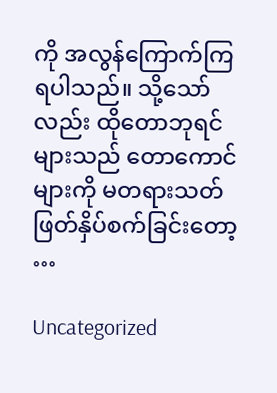ကို အလွန်ကြောက်ကြရပါသည်။ သို့သော်လည်း ထိုတောဘုရင်များသည် တောကောင်များကို မတရားသတ်ဖြတ်နှိပ်စက်ခြင်းတော့ …

Uncategorized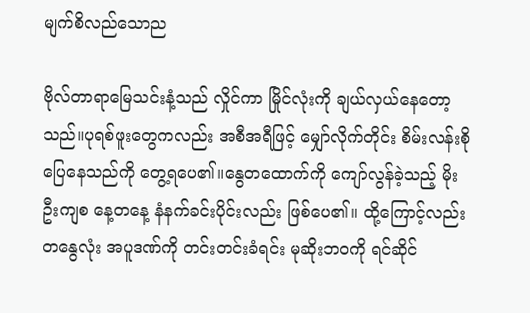မျက်စိလည်သောည

ဗိုလ်တာရာမြေသင်းနံ့သည် လှိုင်ကာ မြိုင်လုံးကို ချယ်လှယ်နေတော့သည်။ပုရစ်ဖူးတွေကလည်း အစီအရီဖြင့် မျှော်လိုက်တိုင်း စိမ်းလန်းစိုပြေနေသည်ကို တွေ့ရပေ၏။နွေတထောက်ကို ကျော်လွန်ခဲ့သည့် မိုးဦးကျစ နေ့တနေ့ နံနက်ခင်းပိုင်းလည်း ဖြစ်ပေ၏။ ထို့ကြောင့်လည်း တနွေလုံး အပူဒဏ်ကို တင်းတင်းခံရင်း မုဆိုးဘဝကို ရင်ဆိုင်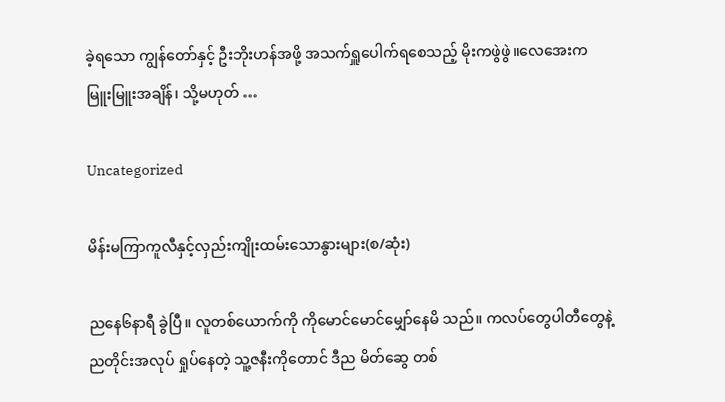ခဲ့ရသော ကျွန်တော်နှင့် ဦးဘိုးဟန်အဖို့ အသက်ရှူပေါက်ရစေသည့် မိုးကဖွဲဖွဲ။လေအေးက မြူးမြူးအချိန်၊ သို့မဟုတ် …

Uncategorized

မိန်းမကြာကူလီနှင့်လှည်းကျိုးထမ်းသောနွားများ(စ/ဆုံး)

ညနေ၆နာရီ ခွဲပြီ။ လူတစ်ယောက်ကို ကိုမောင်မောင်မျှော်နေမိ သည်။ ကလပ်တွေပါတီတွေနဲ့ ညတိုင်းအလုပ် ရှုပ်နေတဲ့ သူ့ဇနီးကိုတောင် ဒီည မိတ်ဆွေ တစ်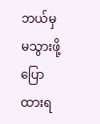ဘယ်မှ မသွားဖို့ ပြောထားရ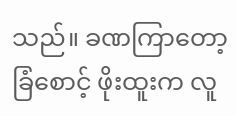သည်။ ခဏကြာတော့ ခြံစောင့် ဖိုးထူးက လူ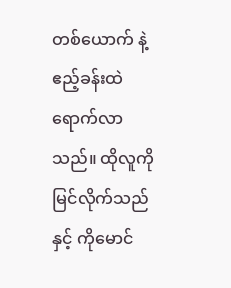တစ်ယောက် နဲ့ ဧည့်ခန်းထဲရောက်လာသည်။ ထိုလူကိုမြင်လိုက်သည်နှင့် ကိုမောင်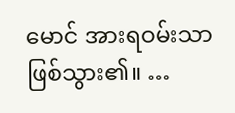မောင် အားရဝမ်းသာ ဖြစ်သွား၏။ …